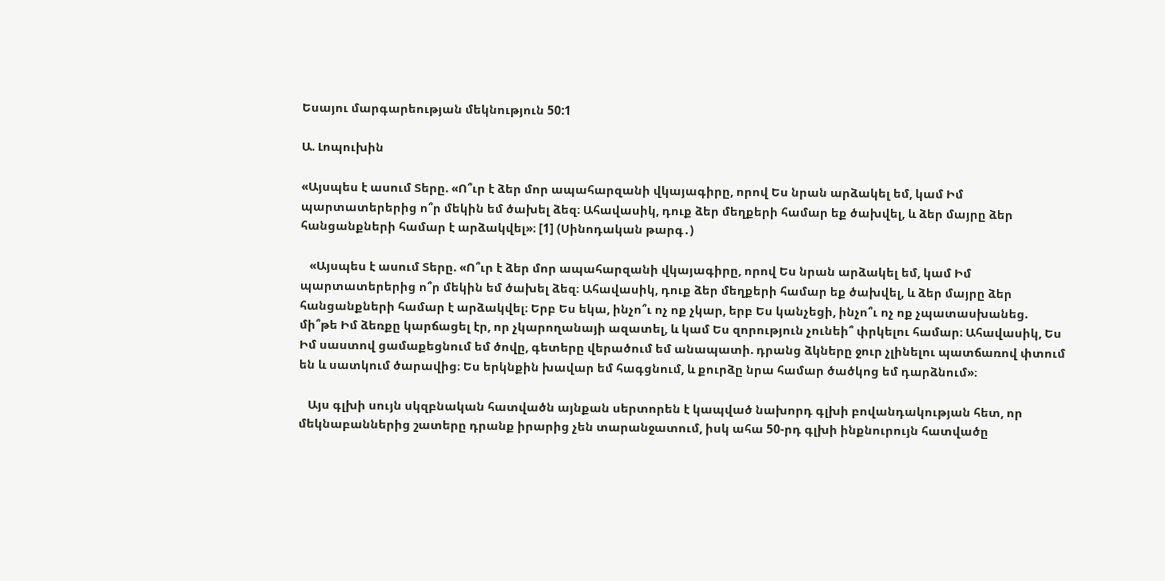Եսայու մարգարեության մեկնություն 50:1

Ա. Լոպուխին

«Այսպես է ասում Տերը. «Ո՞ւր է ձեր մոր ապահարզանի վկայագիրը, որով Ես նրան արձակել եմ, կամ Իմ պարտատերերից ո՞ր մեկին եմ ծախել ձեզ։ Ահավասիկ, դուք ձեր մեղքերի համար եք ծախվել, և ձեր մայրը ձեր հանցանքների համար է արձակվել»։ [1] (Սինոդական թարգ․)

   «Այսպես է ասում Տերը. «Ո՞ւր է ձեր մոր ապահարզանի վկայագիրը, որով Ես նրան արձակել եմ, կամ Իմ պարտատերերից ո՞ր մեկին եմ ծախել ձեզ։ Ահավասիկ, դուք ձեր մեղքերի համար եք ծախվել, և ձեր մայրը ձեր հանցանքների համար է արձակվել։ Երբ Ես եկա, ինչո՞ւ ոչ ոք չկար, երբ Ես կանչեցի, ինչո՞ւ ոչ ոք չպատասխանեց. մի՞թե Իմ ձեռքը կարճացել էր, որ չկարողանայի ազատել, և կամ Ես զորություն չունեի՞ փրկելու համար։ Ահավասիկ, Ես Իմ սաստով ցամաքեցնում եմ ծովը, գետերը վերածում եմ անապատի. դրանց ձկները ջուր չլինելու պատճառով փտում են և սատկում ծարավից։ Ես երկնքին խավար եմ հագցնում, և քուրձը նրա համար ծածկոց եմ դարձնում»։

   Այս գլխի սույն սկզբնական հատվածն այնքան սերտորեն է կապված նախորդ գլխի բովանդակության հետ, որ մեկնաբաններից շատերը դրանք իրարից չեն տարանջատում, իսկ ահա 50-րդ գլխի ինքնուրույն հատվածը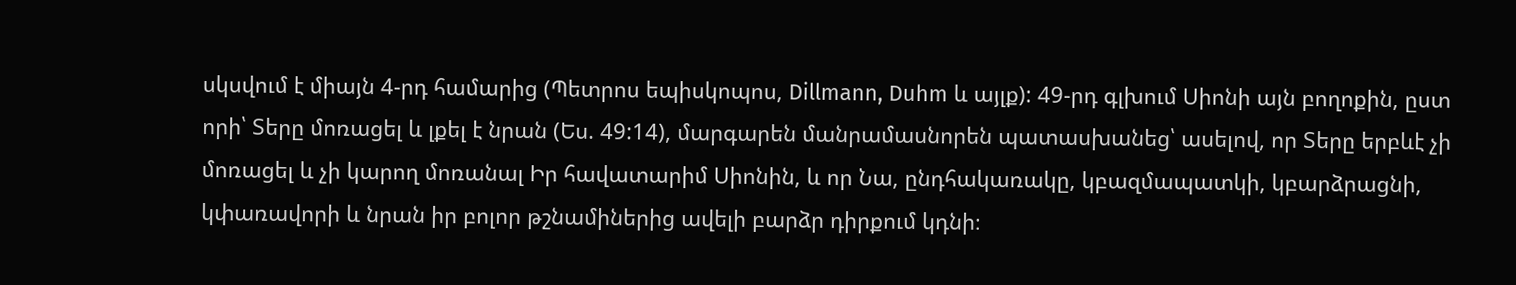սկսվում է միայն 4-րդ համարից (Պետրոս եպիսկոպոս, Dillmann, Duhm և այլք): 49-րդ գլխում Սիոնի այն բողոքին, ըստ որի՝ Տերը մոռացել և լքել է նրան (Ես. 49:14), մարգարեն մանրամասնորեն պատասխանեց՝ ասելով, որ Տերը երբևէ չի մոռացել և չի կարող մոռանալ Իր հավատարիմ Սիոնին, և որ Նա, ընդհակառակը, կբազմապատկի, կբարձրացնի, կփառավորի և նրան իր բոլոր թշնամիներից ավելի բարձր դիրքում կդնի։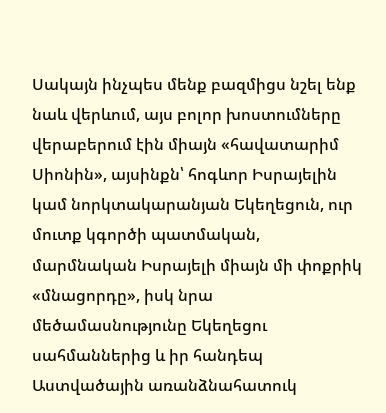Սակայն ինչպես մենք բազմիցս նշել ենք նաև վերևում, այս բոլոր խոստումները վերաբերում էին միայն «հավատարիմ Սիոնին», այսինքն՝ հոգևոր Իսրայելին կամ նորկտակարանյան Եկեղեցուն, ուր մուտք կգործի պատմական, մարմնական Իսրայելի միայն մի փոքրիկ «մնացորդը», իսկ նրա մեծամասնությունը Եկեղեցու սահմաններից և իր հանդեպ Աստվածային առանձնահատուկ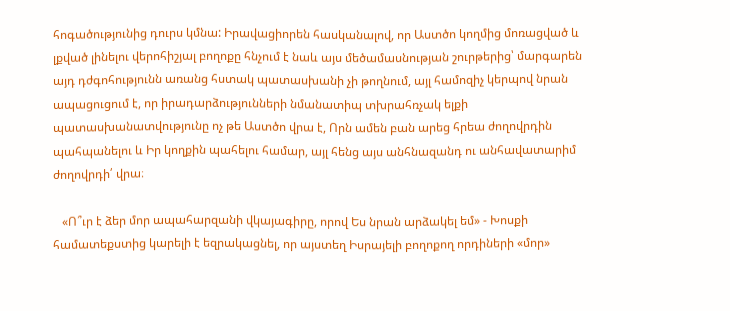հոգածությունից դուրս կմնա: Իրավացիորեն հասկանալով, որ Աստծո կողմից մոռացված և լքված լինելու վերոհիշյալ բողոքը հնչում է նաև այս մեծամասնության շուրթերից՝ մարգարեն այդ դժգոհությունն առանց հստակ պատասխանի չի թողնում, այլ համոզիչ կերպով նրան ապացուցում է, որ իրադարձությունների նմանատիպ տխրահռչակ ելքի պատասխանատվությունը ոչ թե Աստծո վրա է, Որն ամեն բան արեց հրեա ժողովրդին պահպանելու և Իր կողքին պահելու համար, այլ հենց այս անհնազանդ ու անհավատարիմ ժողովրդի՛ վրա։

   «Ո՞ւր է ձեր մոր ապահարզանի վկայագիրը, որով Ես նրան արձակել եմ» - Խոսքի համատեքստից կարելի է եզրակացնել, որ այստեղ Իսրայելի բողոքող որդիների «մոր»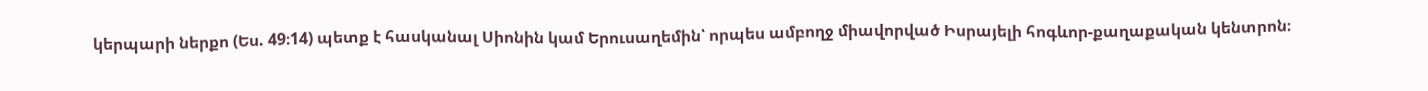կերպարի ներքո (Ես. 49։14) պետք է հասկանալ Սիոնին կամ Երուսաղեմին՝ որպես ամբողջ միավորված Իսրայելի հոգևոր-քաղաքական կենտրոն։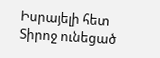Իսրայելի հետ Տիրոջ ունեցած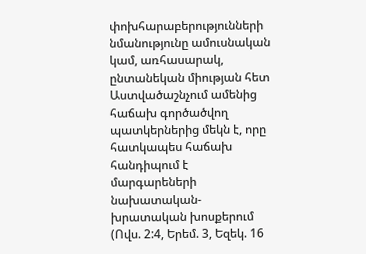փոխհարաբերությունների նմանությունը ամուսնական կամ, առհասարակ, ընտանեկան միության հետ Աստվածաշնչում ամենից հաճախ գործածվող պատկերներից մեկն է, որը հատկապես հաճախ հանդիպում է մարգարեների նախատական-խրատական խոսքերում (Ովս. 2:4, Երեմ. 3, Եզեկ. 16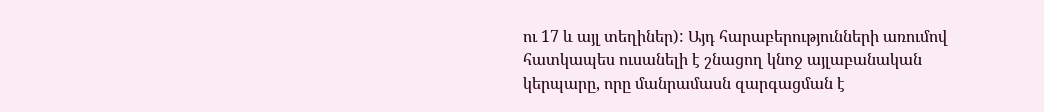ու 17 և այլ տեղիներ): Այդ հարաբերությունների առումով հատկապես ուսանելի է շնացող կնոջ այլաբանական կերպարը, որը մանրամասն զարգացման է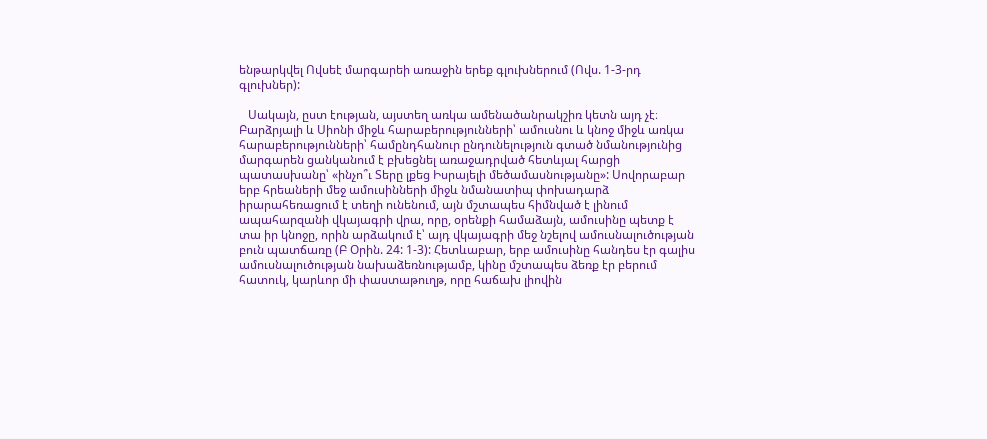ենթարկվել Ովսեէ մարգարեի առաջին երեք գլուխներում (Ովս. 1-3-րդ գլուխներ):

   Սակայն, ըստ էության, այստեղ առկա ամենածանրակշիռ կետն այդ չէ։ Բարձրյալի և Սիոնի միջև հարաբերությունների՝ ամուսնու և կնոջ միջև առկա հարաբերությունների՝ համընդհանուր ընդունելություն գտած նմանությունից մարգարեն ցանկանում է բխեցնել առաջադրված հետևյալ հարցի պատասխանը՝ «ինչո՞ւ Տերը լքեց Իսրայելի մեծամասնությանը»: Սովորաբար երբ հրեաների մեջ ամուսինների միջև նմանատիպ փոխադարձ իրարահեռացում է տեղի ունենում, այն մշտապես հիմնված է լինում ապահարզանի վկայագրի վրա, որը, օրենքի համաձայն, ամուսինը պետք է տա իր կնոջը, որին արձակում է՝ այդ վկայագրի մեջ նշելով ամուսնալուծության բուն պատճառը (Բ Օրին. 24: 1-3): Հետևաբար, երբ ամուսինը հանդես էր գալիս ամուսնալուծության նախաձեռնությամբ, կինը մշտապես ձեռք էր բերում հատուկ, կարևոր մի փաստաթուղթ, որը հաճախ լիովին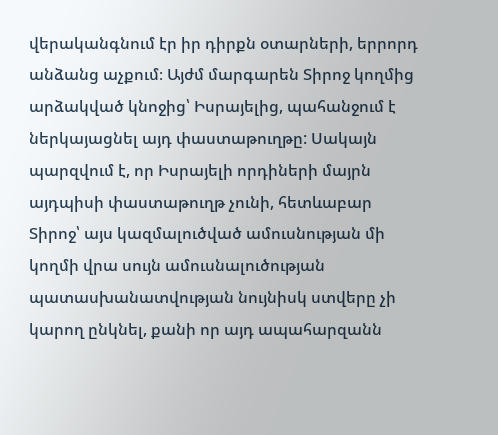վերականգնում էր իր դիրքն օտարների, երրորդ անձանց աչքում։ Այժմ մարգարեն Տիրոջ կողմից արձակված կնոջից՝ Իսրայելից, պահանջում է ներկայացնել այդ փաստաթուղթը: Սակայն պարզվում է, որ Իսրայելի որդիների մայրն այդպիսի փաստաթուղթ չունի, հետևաբար Տիրոջ՝ այս կազմալուծված ամուսնության մի կողմի վրա սույն ամուսնալուծության պատասխանատվության նույնիսկ ստվերը չի կարող ընկնել, քանի որ այդ ապահարզանն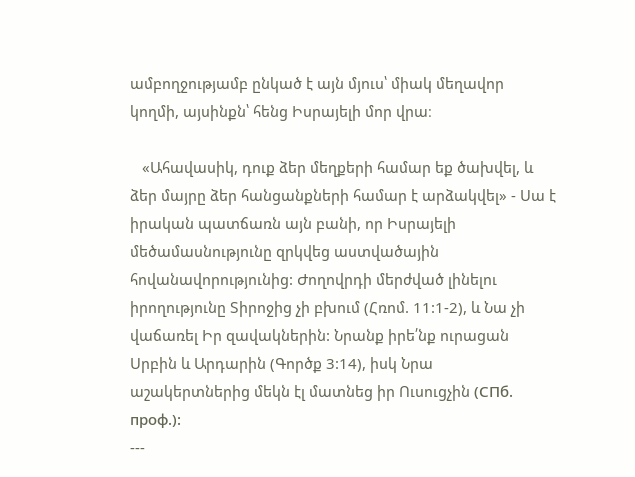ամբողջությամբ ընկած է այն մյուս՝ միակ մեղավոր կողմի, այսինքն՝ հենց Իսրայելի մոր վրա։

   «Ահավասիկ, դուք ձեր մեղքերի համար եք ծախվել, և ձեր մայրը ձեր հանցանքների համար է արձակվել» - Սա է իրական պատճառն այն բանի, որ Իսրայելի մեծամասնությունը զրկվեց աստվածային հովանավորությունից: Ժողովրդի մերժված լինելու իրողությունը Տիրոջից չի բխում (Հռոմ. 11:1-2), և Նա չի վաճառել Իր զավակներին: Նրանք իրե՛նք ուրացան Սրբին և Արդարին (Գործք 3:14), իսկ Նրա աշակերտներից մեկն էլ մատնեց իր Ուսուցչին (СПб. проф.):
---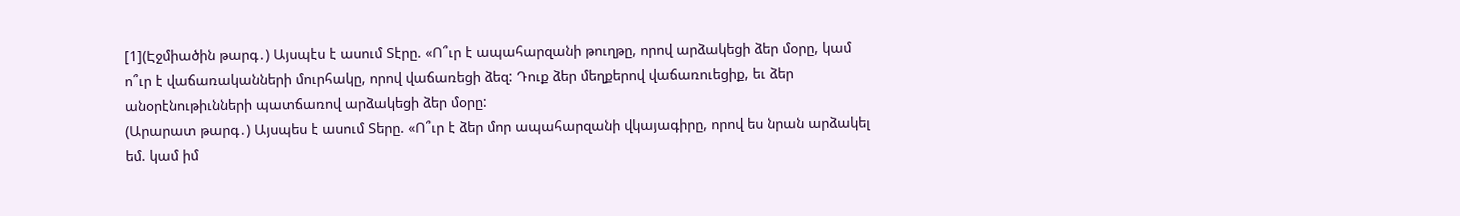[1](Էջմիածին թարգ․) Այսպէս է ասում Տէրը. «Ո՞ւր է ապահարզանի թուղթը, որով արձակեցի ձեր մօրը, կամ ո՞ւր է վաճառականների մուրհակը, որով վաճառեցի ձեզ: Դուք ձեր մեղքերով վաճառուեցիք, եւ ձեր անօրէնութիւնների պատճառով արձակեցի ձեր մօրը:
(Արարատ թարգ․) Այսպես է ասում Տերը. «Ո՞ւր է ձեր մոր ապահարզանի վկայագիրը, որով ես նրան արձակել եմ. կամ իմ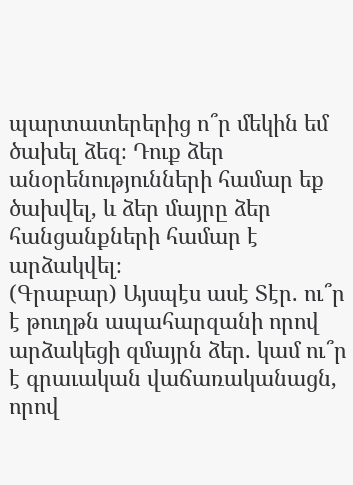պարտատերերից ո՞ր մեկին եմ ծախել ձեզ։ Դուք ձեր անօրենությունների համար եք ծախվել, և ձեր մայրը ձեր հանցանքների համար է արձակվել։
(Գրաբար) Այսպէս ասէ Տէր. ու՞ր է թուղթն ապահարզանի որով արձակեցի զմայրն ձեր. կամ ու՞ր է գրաւական վաճառականացն, որով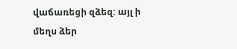վաճառեցի զձեզ: այլ ի մեղս ձեր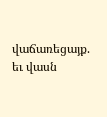վաճառեցայք. եւ վասն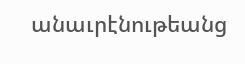անաւրէնութեանց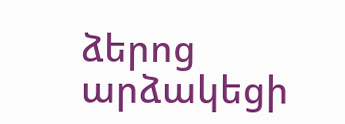ձերոց արձակեցի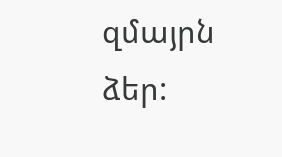զմայրն ձեր: